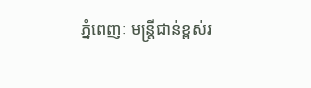ភ្នំពេញៈ មន្ត្រីជាន់ខ្ពស់រ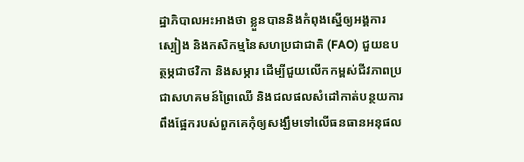ដ្ឋាភិបាលអះអាងថា ខ្លួនបាននិងកំពុងស្នើឲ្យអង្គការស្បៀង និងកសិកម្មនៃសហប្រជាជាតិ (FAO) ជួយឧបត្ថម្ភជាថវិកា និងសម្ភារ ដើម្បីជួយលើកកម្ពស់ជីវភាពប្រជាសហគមន៍ព្រៃឈើ និងជលផលសំដៅកាត់បន្ថយការពឹងផ្អែករបស់ពួកគេកុំឲ្យសង្ឃឹមទៅលើធនធានអនុផល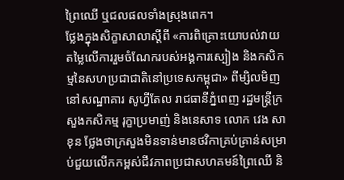ព្រៃឈើ ឬជលផលទាំងស្រុងពេក។
ថ្លែងក្នុងសិក្ខាសាលាស្តីពី «ការពិគ្រោះយោបល់វាយតម្លៃលើការរួមចំណែករបស់អង្គការស្បៀង និងកសិកម្មនៃសហប្រជាជាតិនៅប្រទេសកម្ពុជា» ពីម្សិលមិញនៅសណ្ឋាគារ សូហ្វីតែល រាជធានីភ្នំពេញ រដ្ឋមន្ត្រីក្រសួងកសិកម្ម រុក្ខាប្រមាញ់ និងនេសាទ លោក វេង សាខុន ថ្លែងថាក្រសួងមិនទាន់មានថវិកាគ្រប់គ្រាន់សម្រាប់ជួយលើកកម្ពស់ជីវភាពប្រជាសហគមន៍ព្រៃឈើ និ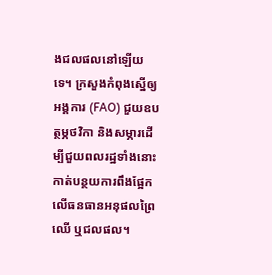ងជលផលនៅឡើយទេ។ ក្រសួងកំពុងស្នើឲ្យអង្គការ (FAO) ជួយឧបត្ថម្ភថវិកា និងសម្ភារដើម្បីជួយពលរដ្ឋទាំងនោះកាត់បន្ថយការពឹងផ្អែកលើធនធានអនុផលព្រៃឈើ ឬជលផល។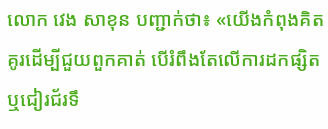លោក វេង សាខុន បញ្ជាក់ថា៖ «យើងកំពុងគិតគូរដើម្បីជួយពួកគាត់ បើរំពឹងតែលើការដកផ្សិត ឬជៀរជ័រទឹ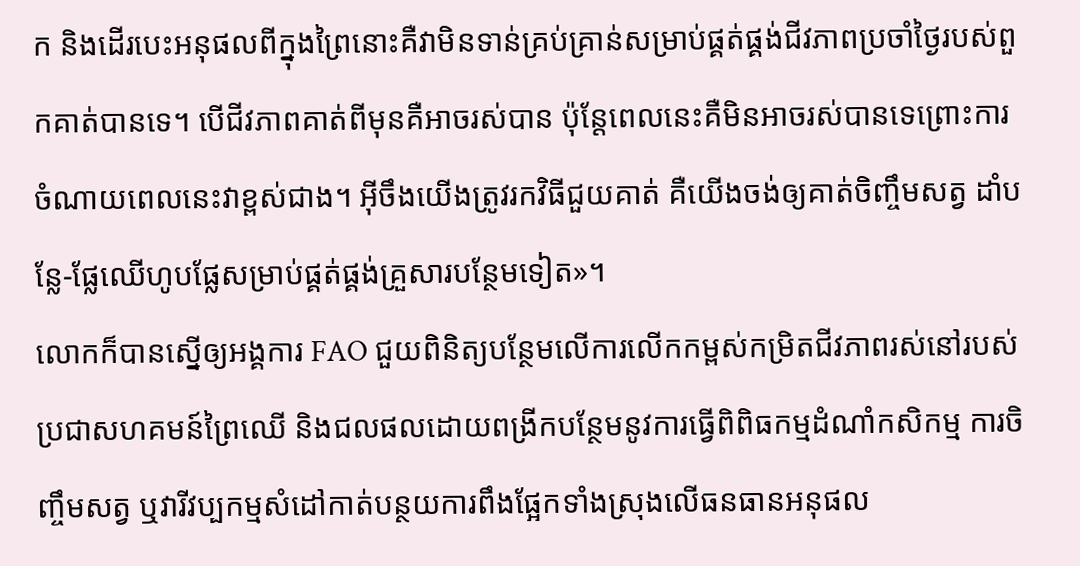ក និងដើរបេះអនុផលពីក្នុងព្រៃនោះគឺវាមិនទាន់គ្រប់គ្រាន់សម្រាប់ផ្គត់ផ្គង់ជីវភាពប្រចាំថ្ងៃរបស់ពួកគាត់បានទេ។ បើជីវភាពគាត់ពីមុនគឺអាចរស់បាន ប៉ុន្ដែពេលនេះគឺមិនអាចរស់បានទេព្រោះការចំណាយពេលនេះវាខ្ពស់ជាង។ អ៊ីចឹងយើងត្រូវរកវិធីជួយគាត់ គឺយើងចង់ឲ្យគាត់ចិញ្ចឹមសត្វ ដាំបន្លែ-ផ្លែឈើហូបផ្លែសម្រាប់ផ្គត់ផ្គង់គ្រួសារបន្ថែមទៀត»។
លោកក៏បានស្នើឲ្យអង្គការ FAO ជួយពិនិត្យបន្ថែមលើការលើកកម្ពស់កម្រិតជីវភាពរស់នៅរបស់ប្រជាសហគមន៍ព្រៃឈើ និងជលផលដោយពង្រីកបន្ថែមនូវការធ្វើពិពិធកម្មដំណាំកសិកម្ម ការចិញ្ចឹមសត្វ ឬវារីវប្បកម្មសំដៅកាត់បន្ថយការពឹងផ្អែកទាំងស្រុងលើធនធានអនុផល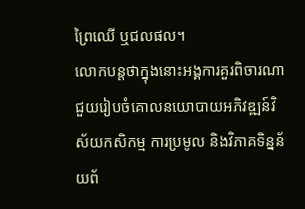ព្រៃឈើ ឬជលផល។
លោកបន្តថាក្នុងនោះអង្គការគួរពិចារណាជួយរៀបចំគោលនយោបាយអភិវឌ្ឍន៍វិស័យកសិកម្ម ការប្រមូល និងវិភាគទិន្នន័យព័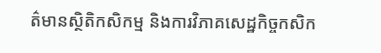ត៌មានស្ថិតិកសិកម្ម និងការវិភាគសេដ្ឋកិច្ចកសិក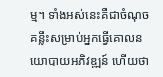ម្ម។ ទាំងអស់នេះគឺជាចំណុចគន្លឹះសម្រាប់អ្នកធ្វើគោលនយោបាយអភិវឌ្ឍន៍ ហើយថា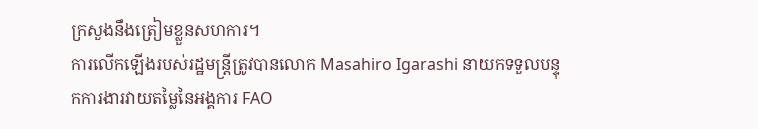ក្រសួងនឹងត្រៀមខ្លួនសហការ។
ការលើកឡើងរបស់រដ្ឋមន្ត្រីត្រូវបានលោក Masahiro Igarashi នាយកទទួលបន្ទុកការងារវាយតម្លៃនៃអង្គការ FAO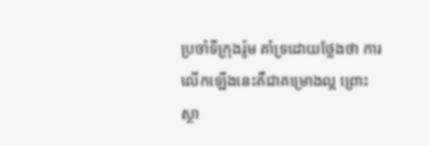ប្រចាំទីក្រុងរ៉ូម គាំទ្រដោយថ្លែងថា ការលើកឡើងនេះគឺជាគម្រោងល្អ ព្រោះស្ថា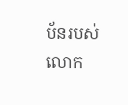ប័នរបស់លោក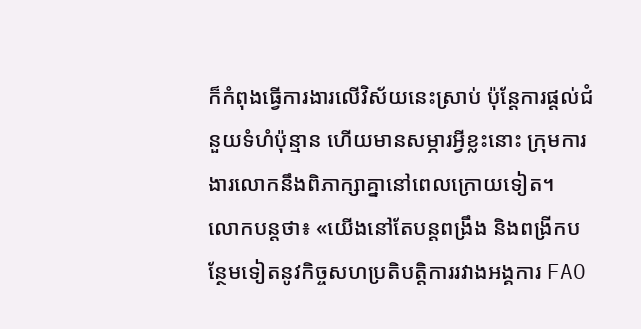ក៏កំពុងធ្វើការងារលើវិស័យនេះស្រាប់ ប៉ុន្ដែការផ្ដល់ជំនួយទំហំប៉ុន្មាន ហើយមានសម្ភារអ្វីខ្លះនោះ ក្រុមការងារលោកនឹងពិភាក្សាគ្នានៅពេលក្រោយទៀត។
លោកបន្តថា៖ «យើងនៅតែបន្តពង្រឹង និងពង្រីកបន្ថែមទៀតនូវកិច្ចសហប្រតិបត្តិការរវាងអង្គការ FAO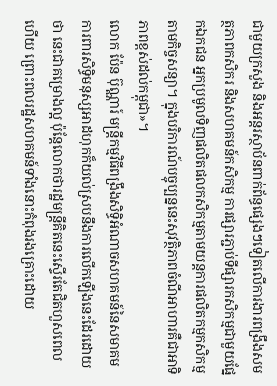ជាមួយក្រសួង និងអន្តរស្ថាប័នពាក់ព័ន្ធផ្សេងៗទៀតលើការងារពង្រឹងសមត្ថភាពកសិករ និងសហគមន៍កសិកម្ម ការផ្សារភ្ជាប់ទីផ្សារកសិកម្មជាមួយផ្នែកឯកជន អ្នកប្រមូលទិញផលិតផលកសិកម្មតាមយន្តការផលិតកម្មកសិកម្មតាមកិច្ចសន្យា។ ក្នុងបរិការណ៍បច្ចុប្បន្ននេះសុវត្ថិភាពចំណីអាហារគឺជាអាទិភាពខ្ពស់ដល់កម្ពុជា»។
លោក ប៉ែន ប៊ុណ្ណារ៍ មន្ត្រីកម្មវិធីពង្រឹងសិទ្ធិអំណាចសហគមន៍នៃសមាគមការពារសិទ្ធិមនុស្សអាដហុកក៏យល់ស្របនឹងការលើកឡើងនេះដែរដោយថា នេះជាគម្រោងល្អ ប៉ុន្ដែលោកថារដ្ឋមន្ត្រីគិតនេះស្ទើរតែជិតហួសពេលហើយ ព្រោះពលរដ្ឋសហគមន៍ទាំងនោះកំពុងរងគ្រោះដោយ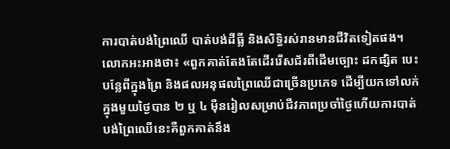ការបាត់បង់ព្រៃឈើ បាត់បង់ដីធ្លី និងសិទ្ធិរស់រានមានជីវិតទៀតផង។
លោកអះអាងថា៖ «ពួកគាត់តែងតែដើររើសជ័រពីដើមច្បោះ ដកផ្សិត បេះបន្លែពីក្នុងព្រៃ និងផលអនុផលព្រៃឈើជាច្រើនប្រភេទ ដើម្បីយកទៅលក់ក្នុងមួយថ្ងៃបាន ២ ឬ ៤ ម៉ឺនរៀលសម្រាប់ជីវភាពប្រចាំថ្ងៃហើយការបាត់បង់ព្រៃឈើនេះគឺពួកគាត់នឹង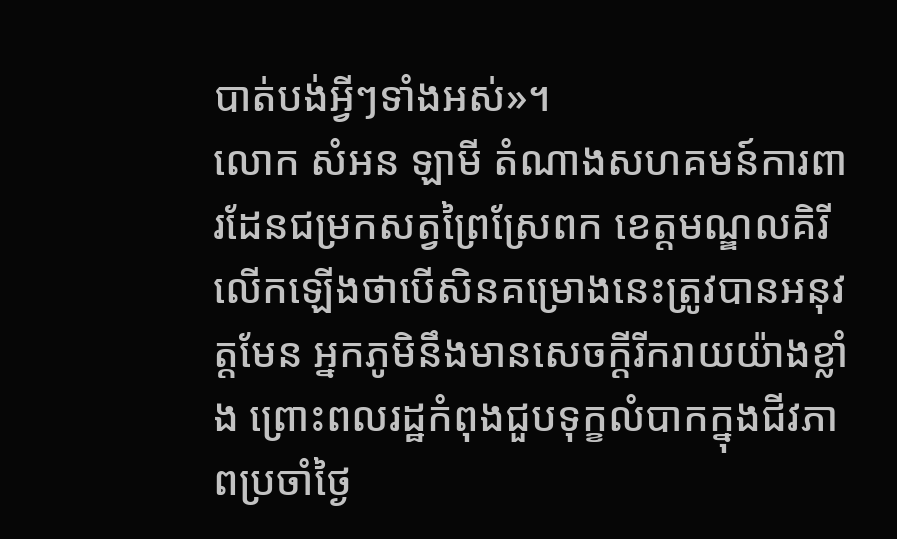បាត់បង់អ្វីៗទាំងអស់»។
លោក សំអន ឡាមី តំណាងសហគមន៍ការពារដែនជម្រកសត្វព្រៃស្រែពក ខេត្តមណ្ឌលគិរី លើកឡើងថាបើសិនគម្រោងនេះត្រូវបានអនុវត្តមែន អ្នកភូមិនឹងមានសេចក្ដីរីករាយយ៉ាងខ្លាំង ព្រោះពលរដ្ឋកំពុងជួបទុក្ខលំបាកក្នុងជីវភាពប្រចាំថ្ងៃ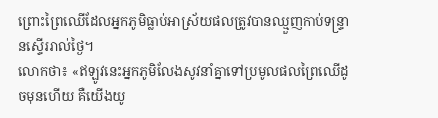ព្រោះព្រៃឈើដែលអ្នកភូមិធ្លាប់អាស្រ័យផលត្រូវបានឈ្មួញកាប់ទន្ទ្រានស្ទើររាល់ថ្ងៃ។
លោកថា៖ «ឥឡូវនេះអ្នកភូមិលែងសូវនាំគ្នាទៅប្រមូលផលព្រៃឈើដូចមុនហើយ គឺយើងយូ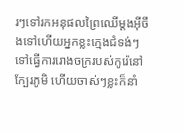រៗទៅរកអនុផលព្រៃឈើម្ដងអ៊ីចឹងទៅហើយអ្នកខ្លះក្មេងជំទង់ៗទៅធ្វើការរោងចក្ររបស់កូរ៉េនៅក្បែរភូមិ ហើយចាស់ៗខ្លះក៏នាំ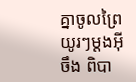គ្នាចូលព្រៃយូរៗម្ដងអ៊ីចឹង ពិបា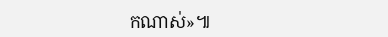កណាស់»៕